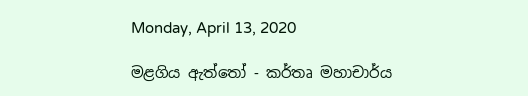Monday, April 13, 2020

මළගිය ඇත්තෝ - කර්තෘ මහාචාර්ය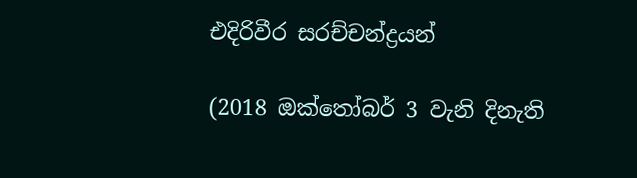එදිරිවීර සරච්චන්ද්‍රයන්

(2018 ඔක්තෝබර් 3 වැනි දිනැති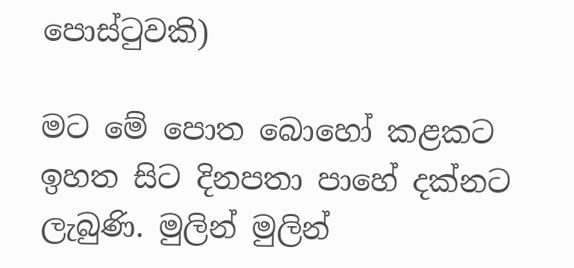පොස්ටුවකි)

මට මේ පොත බොහෝ කළකට ඉහත සිට දිනපතා පාහේ දක්නට ලැබුණි. මුලින් මුලින්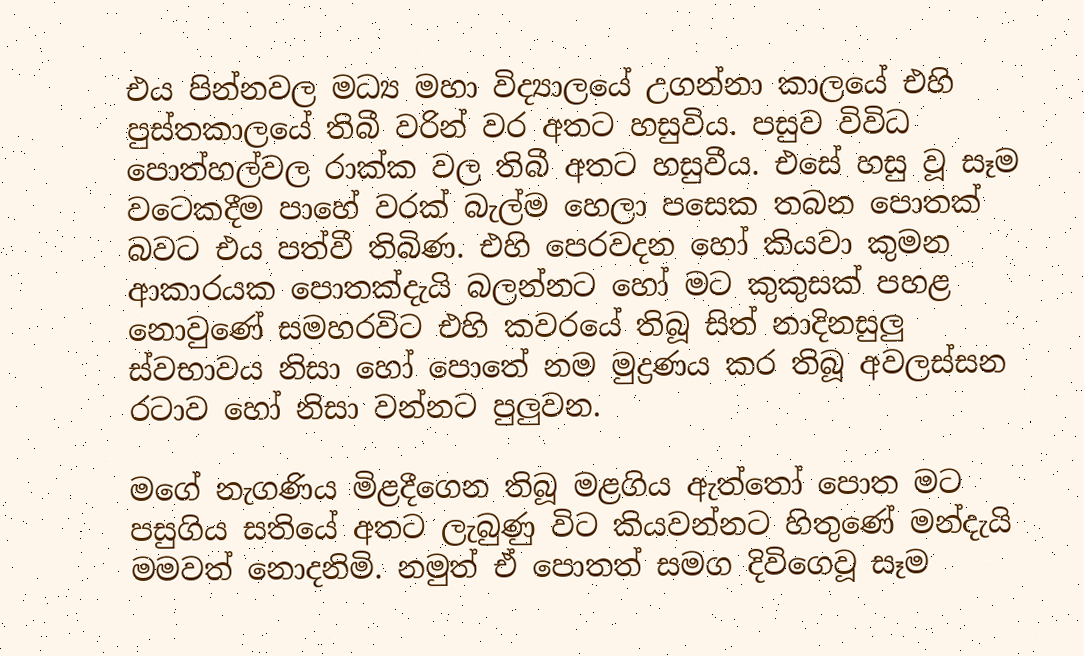එය පින්නවල මධ්‍ය මහා විද්‍යාලයේ උගන්නා කාලයේ එහි පුස්තකාලයේ තිබී වරින් වර අතට හසුවිය. පසුව විවිධ පොත්හල්වල රාක්ක වල තිබී අතට හසුවීය. එසේ හසු වූ සෑම වටෙකදීම පාහේ වරක් බැල්ම හෙලා පසෙක තබන පොතක් බවට එය පත්වී තිබිණ. එහි පෙරවදන හෝ කියවා කුමන ආකාරයක පොතක්දැයි බලන්නට හෝ මට කුකුසක් පහළ නොවුණේ සමහරවිට එහි කවරයේ තිබූ සිත් නාදිනසුලු ස්වභාවය නිසා හෝ පොතේ නම මුද්‍රණය කර තිබූ අවලස්සන රටාව හෝ නිසා වන්නට පුලුවන.

මගේ නැගණිය මිළදීගෙන තිබූ මළගිය ඇත්තෝ පොත මට පසුගිය සතියේ අතට ලැබුණු විට කියවන්නට හිතුණේ මන්දැයි මමවත් නොදනිමි. නමුත් ඒ පොතත් සමග දිවිගෙවූ සෑම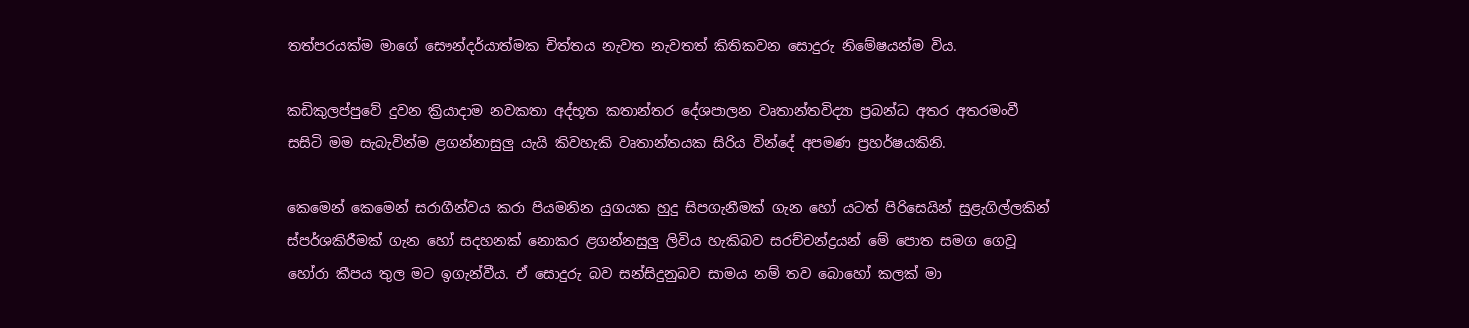තත්පරයක්ම මාගේ සෞන්දර්යාත්මක චිත්තය නැවත නැවතත් කිතිකවන සොදුරු නිමේෂයන්ම විය.

කඩිකුලප්පුවේ දුවන ක්‍රියාදාම නවකතා අද්භූත කතාන්තර දේශපාලන වෘතාන්තවිද්‍යා ප්‍රබන්ධ අතර අතරමංවී සසිටි මම සැබැවින්ම ළගන්නාසුලු යැයි කිවහැකි වෘතාන්තයක සිරිය වින්දේ අපමණ ප්‍රහර්ෂයකිනි.

කෙමෙන් කෙමෙන් සරාගීන්වය කරා පියමනින යුගයක හුදු සිපගැනීමක් ගැන හෝ යටත් පිරිසෙයින් සුළැගිල්ලකින් ස්පර්ශකිරීමක් ගැන හෝ සදහනක් නොකර ළගන්නසුලු ලිවිය හැකිබව සරච්චන්ද්‍රයන් මේ පොත සමග ගෙවූ හෝරා කීපය තුල මට ඉගැන්වීය. ඒ සොදුරු බව සන්සිදුනුබව සාමය නම් තව බොහෝ කලක් මා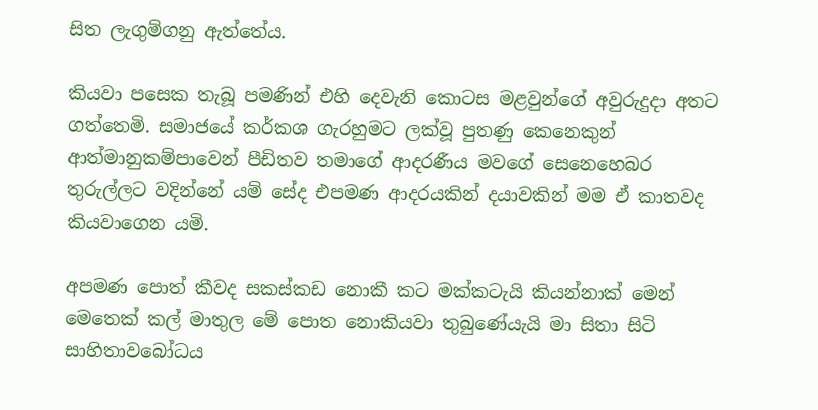සිත ලැගුම්ගනු ඇත්තේය.

කියවා පසෙක තැබූ පමණින් එහි දෙවැනි කොටස මළවුන්ගේ අවුරුදුදා අතට ගත්තෙමි. සමාජයේ කර්කශ ගැරහුමට ලක්වූ පුතණු කෙනෙකුන් ආත්මානුකම්පාවෙන් පීඩිතව තමාගේ ආදරණීය මවගේ සෙනෙහෙබර තුරුල්ලට වදින්නේ යම් සේද එපමණ ආදරයකින් දයාවකින් මම ඒ කාතවද කියවාගෙන යමි.

අපමණ පොත් කීවද සකස්කඩ නොකී කට මක්කටැයි කියන්නාක් මෙන් මෙතෙක් කල් මාතුල මේ පොත නොකියවා තුබුණේයැයි මා සිතා සිටි සාහිතාවබෝධය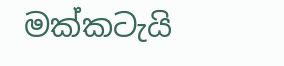මක්කටැයි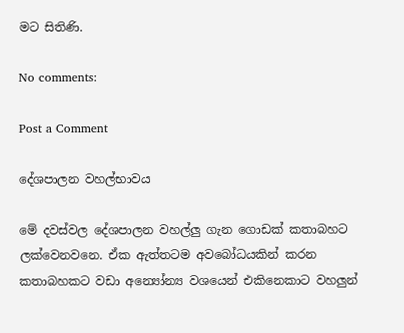මට සිතිණි.

No comments:

Post a Comment

දේශපාලන වහල්භාවය

මේ දවස්වල දේශපාලන වහල්ලු ගැන ගොඩක් කතාබහට ලක්වෙනවනෙ. ඒක ඇත්තටම අවබෝධයකින් කරන කතාබහකට වඩා අන්‍යෝන්‍ය වශයෙන් එකිනෙකාට වහලුන්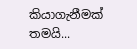කියාගැනීමක් තමයි...